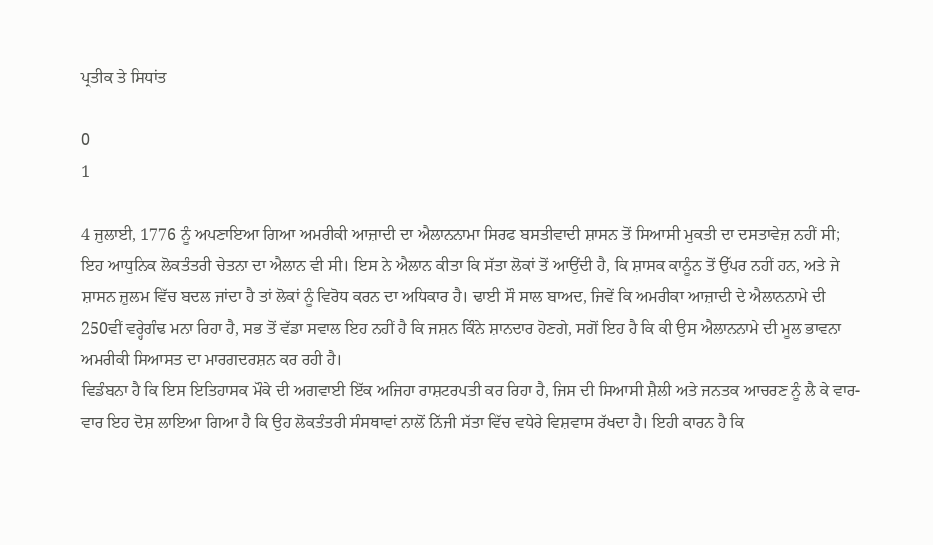ਪ੍ਰਤੀਕ ਤੇ ਸਿਧਾਂਤ

0
1

4 ਜੁਲਾਈ, 1776 ਨੂੰ ਅਪਣਾਇਆ ਗਿਆ ਅਮਰੀਕੀ ਆਜ਼ਾਦੀ ਦਾ ਐਲਾਨਨਾਮਾ ਸਿਰਫ ਬਸਤੀਵਾਦੀ ਸ਼ਾਸਨ ਤੋਂ ਸਿਆਸੀ ਮੁਕਤੀ ਦਾ ਦਸਤਾਵੇਜ਼ ਨਹੀਂ ਸੀ; ਇਹ ਆਧੁਨਿਕ ਲੋਕਤੰਤਰੀ ਚੇਤਨਾ ਦਾ ਐਲਾਨ ਵੀ ਸੀ। ਇਸ ਨੇ ਐਲਾਨ ਕੀਤਾ ਕਿ ਸੱਤਾ ਲੋਕਾਂ ਤੋਂ ਆਉਂਦੀ ਹੈ, ਕਿ ਸ਼ਾਸਕ ਕਾਨੂੰਨ ਤੋਂ ਉੱਪਰ ਨਹੀਂ ਹਨ, ਅਤੇ ਜੇ ਸ਼ਾਸਨ ਜ਼ੁਲਮ ਵਿੱਚ ਬਦਲ ਜਾਂਦਾ ਹੈ ਤਾਂ ਲੋਕਾਂ ਨੂੰ ਵਿਰੋਧ ਕਰਨ ਦਾ ਅਧਿਕਾਰ ਹੈ। ਢਾਈ ਸੌ ਸਾਲ ਬਾਅਦ, ਜਿਵੇਂ ਕਿ ਅਮਰੀਕਾ ਆਜ਼ਾਦੀ ਦੇ ਐਲਾਨਨਾਮੇ ਦੀ 250ਵੀਂ ਵਰ੍ਹੇਗੰਢ ਮਨਾ ਰਿਹਾ ਹੈ, ਸਭ ਤੋਂ ਵੱਡਾ ਸਵਾਲ ਇਹ ਨਹੀਂ ਹੈ ਕਿ ਜਸ਼ਨ ਕਿੰਨੇ ਸ਼ਾਨਦਾਰ ਹੋਣਗੇ, ਸਗੋਂ ਇਹ ਹੈ ਕਿ ਕੀ ਉਸ ਐਲਾਨਨਾਮੇ ਦੀ ਮੂਲ ਭਾਵਨਾ ਅਮਰੀਕੀ ਸਿਆਸਤ ਦਾ ਮਾਰਗਦਰਸ਼ਨ ਕਰ ਰਹੀ ਹੈ।
ਵਿਡੰਬਨਾ ਹੈ ਕਿ ਇਸ ਇਤਿਹਾਸਕ ਮੌਕੇ ਦੀ ਅਗਵਾਈ ਇੱਕ ਅਜਿਹਾ ਰਾਸ਼ਟਰਪਤੀ ਕਰ ਰਿਹਾ ਹੈ, ਜਿਸ ਦੀ ਸਿਆਸੀ ਸ਼ੈਲੀ ਅਤੇ ਜਨਤਕ ਆਚਰਣ ਨੂੰ ਲੈ ਕੇ ਵਾਰ-ਵਾਰ ਇਹ ਦੋਸ਼ ਲਾਇਆ ਗਿਆ ਹੈ ਕਿ ਉਹ ਲੋਕਤੰਤਰੀ ਸੰਸਥਾਵਾਂ ਨਾਲੋਂ ਨਿੱਜੀ ਸੱਤਾ ਵਿੱਚ ਵਧੇਰੇ ਵਿਸ਼ਵਾਸ ਰੱਖਦਾ ਹੈ। ਇਹੀ ਕਾਰਨ ਹੈ ਕਿ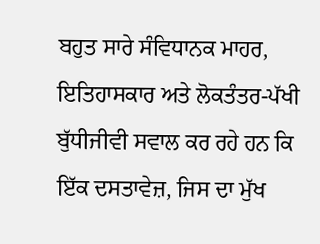ਬਹੁਤ ਸਾਰੇ ਸੰਵਿਧਾਨਕ ਮਾਹਰ, ਇਤਿਹਾਸਕਾਰ ਅਤੇ ਲੋਕਤੰਤਰ-ਪੱਖੀ ਬੁੱਧੀਜੀਵੀ ਸਵਾਲ ਕਰ ਰਹੇ ਹਨ ਕਿ ਇੱਕ ਦਸਤਾਵੇਜ਼, ਜਿਸ ਦਾ ਮੁੱਖ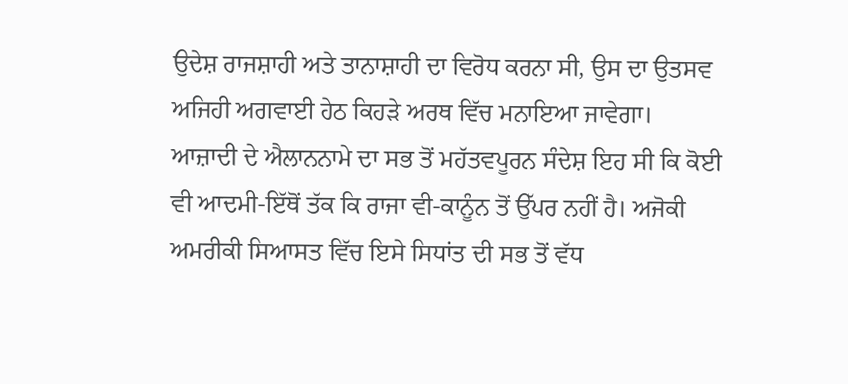ਉਦੇਸ਼ ਰਾਜਸ਼ਾਹੀ ਅਤੇ ਤਾਨਾਸ਼ਾਹੀ ਦਾ ਵਿਰੋਧ ਕਰਨਾ ਸੀ, ਉਸ ਦਾ ਉਤਸਵ ਅਜਿਹੀ ਅਗਵਾਈ ਹੇਠ ਕਿਹੜੇ ਅਰਥ ਵਿੱਚ ਮਨਾਇਆ ਜਾਵੇਗਾ।
ਆਜ਼ਾਦੀ ਦੇ ਐਲਾਨਨਾਮੇ ਦਾ ਸਭ ਤੋਂ ਮਹੱਤਵਪੂਰਨ ਸੰਦੇਸ਼ ਇਹ ਸੀ ਕਿ ਕੋਈ ਵੀ ਆਦਮੀ-ਇੱਥੋਂ ਤੱਕ ਕਿ ਰਾਜਾ ਵੀ-ਕਾਨੂੰਨ ਤੋਂ ਉੱਪਰ ਨਹੀਂ ਹੈ। ਅਜੋਕੀ ਅਮਰੀਕੀ ਸਿਆਸਤ ਵਿੱਚ ਇਸੇ ਸਿਧਾਂਤ ਦੀ ਸਭ ਤੋਂ ਵੱਧ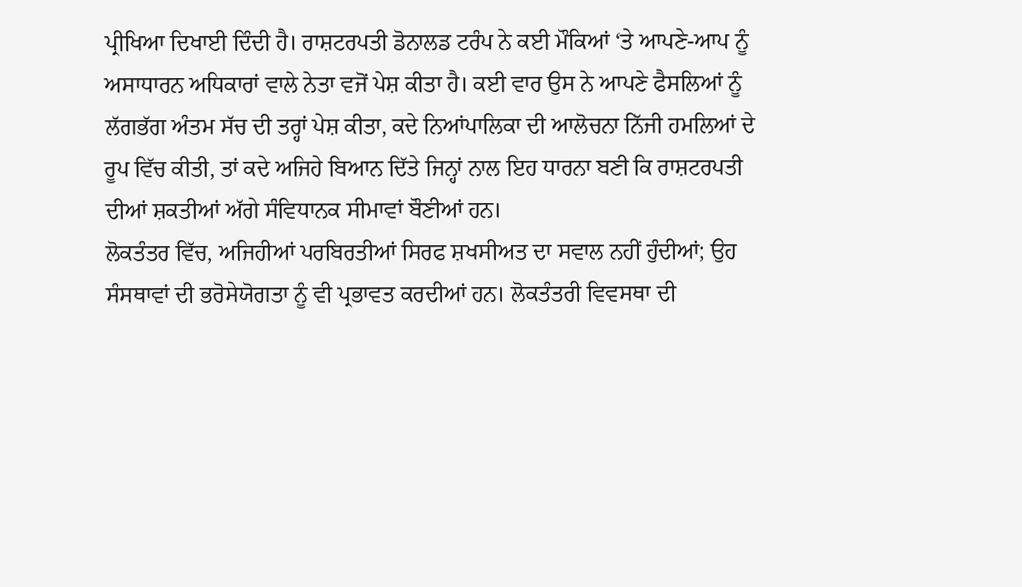ਪ੍ਰੀਖਿਆ ਦਿਖਾਈ ਦਿੰਦੀ ਹੈ। ਰਾਸ਼ਟਰਪਤੀ ਡੋਨਾਲਡ ਟਰੰਪ ਨੇ ਕਈ ਮੌਕਿਆਂ ‘ਤੇ ਆਪਣੇ-ਆਪ ਨੂੰ ਅਸਾਧਾਰਨ ਅਧਿਕਾਰਾਂ ਵਾਲੇ ਨੇਤਾ ਵਜੋਂ ਪੇਸ਼ ਕੀਤਾ ਹੈ। ਕਈ ਵਾਰ ਉਸ ਨੇ ਆਪਣੇ ਫੈਸਲਿਆਂ ਨੂੰ ਲੱਗਭੱਗ ਅੰਤਮ ਸੱਚ ਦੀ ਤਰ੍ਹਾਂ ਪੇਸ਼ ਕੀਤਾ, ਕਦੇ ਨਿਆਂਪਾਲਿਕਾ ਦੀ ਆਲੋਚਨਾ ਨਿੱਜੀ ਹਮਲਿਆਂ ਦੇ ਰੂਪ ਵਿੱਚ ਕੀਤੀ, ਤਾਂ ਕਦੇ ਅਜਿਹੇ ਬਿਆਨ ਦਿੱਤੇ ਜਿਨ੍ਹਾਂ ਨਾਲ ਇਹ ਧਾਰਨਾ ਬਣੀ ਕਿ ਰਾਸ਼ਟਰਪਤੀ ਦੀਆਂ ਸ਼ਕਤੀਆਂ ਅੱਗੇ ਸੰਵਿਧਾਨਕ ਸੀਮਾਵਾਂ ਬੌਣੀਆਂ ਹਨ।
ਲੋਕਤੰਤਰ ਵਿੱਚ, ਅਜਿਹੀਆਂ ਪਰਬਿਰਤੀਆਂ ਸਿਰਫ ਸ਼ਖਸੀਅਤ ਦਾ ਸਵਾਲ ਨਹੀਂ ਹੁੰਦੀਆਂ; ਉਹ ਸੰਸਥਾਵਾਂ ਦੀ ਭਰੋਸੇਯੋਗਤਾ ਨੂੰ ਵੀ ਪ੍ਰਭਾਵਤ ਕਰਦੀਆਂ ਹਨ। ਲੋਕਤੰਤਰੀ ਵਿਵਸਥਾ ਦੀ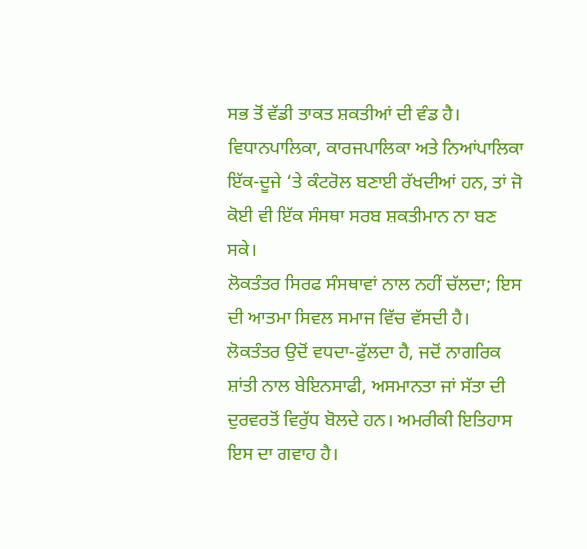ਸਭ ਤੋਂ ਵੱਡੀ ਤਾਕਤ ਸ਼ਕਤੀਆਂ ਦੀ ਵੰਡ ਹੈ। ਵਿਧਾਨਪਾਲਿਕਾ, ਕਾਰਜਪਾਲਿਕਾ ਅਤੇ ਨਿਆਂਪਾਲਿਕਾ ਇੱਕ-ਦੂਜੇ ‘ਤੇ ਕੰਟਰੋਲ ਬਣਾਈ ਰੱਖਦੀਆਂ ਹਨ, ਤਾਂ ਜੋ ਕੋਈ ਵੀ ਇੱਕ ਸੰਸਥਾ ਸਰਬ ਸ਼ਕਤੀਮਾਨ ਨਾ ਬਣ ਸਕੇ।
ਲੋਕਤੰਤਰ ਸਿਰਫ ਸੰਸਥਾਵਾਂ ਨਾਲ ਨਹੀਂ ਚੱਲਦਾ; ਇਸ ਦੀ ਆਤਮਾ ਸਿਵਲ ਸਮਾਜ ਵਿੱਚ ਵੱਸਦੀ ਹੈ। ਲੋਕਤੰਤਰ ਉਦੋਂ ਵਧਦਾ-ਫੁੱਲਦਾ ਹੈ, ਜਦੋਂ ਨਾਗਰਿਕ ਸ਼ਾਂਤੀ ਨਾਲ ਬੇਇਨਸਾਫੀ, ਅਸਮਾਨਤਾ ਜਾਂ ਸੱਤਾ ਦੀ ਦੁਰਵਰਤੋਂ ਵਿਰੁੱਧ ਬੋਲਦੇ ਹਨ। ਅਮਰੀਕੀ ਇਤਿਹਾਸ ਇਸ ਦਾ ਗਵਾਹ ਹੈ।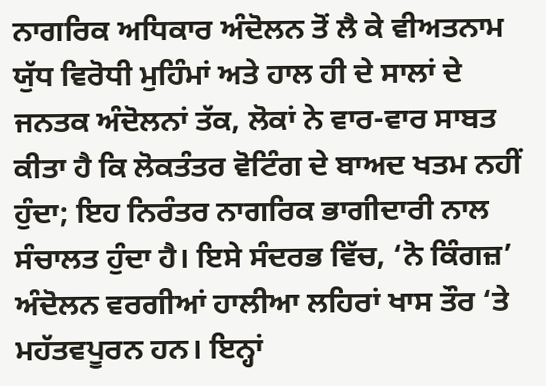ਨਾਗਰਿਕ ਅਧਿਕਾਰ ਅੰਦੋਲਨ ਤੋਂ ਲੈ ਕੇ ਵੀਅਤਨਾਮ ਯੁੱਧ ਵਿਰੋਧੀ ਮੁਹਿੰਮਾਂ ਅਤੇ ਹਾਲ ਹੀ ਦੇ ਸਾਲਾਂ ਦੇ ਜਨਤਕ ਅੰਦੋਲਨਾਂ ਤੱਕ, ਲੋਕਾਂ ਨੇ ਵਾਰ-ਵਾਰ ਸਾਬਤ ਕੀਤਾ ਹੈ ਕਿ ਲੋਕਤੰਤਰ ਵੋਟਿੰਗ ਦੇ ਬਾਅਦ ਖਤਮ ਨਹੀਂ ਹੁੰਦਾ; ਇਹ ਨਿਰੰਤਰ ਨਾਗਰਿਕ ਭਾਗੀਦਾਰੀ ਨਾਲ ਸੰਚਾਲਤ ਹੁੰਦਾ ਹੈ। ਇਸੇ ਸੰਦਰਭ ਵਿੱਚ, ‘ਨੋ ਕਿੰਗਜ਼’ ਅੰਦੋਲਨ ਵਰਗੀਆਂ ਹਾਲੀਆ ਲਹਿਰਾਂ ਖਾਸ ਤੌਰ ‘ਤੇ ਮਹੱਤਵਪੂਰਨ ਹਨ। ਇਨ੍ਹਾਂ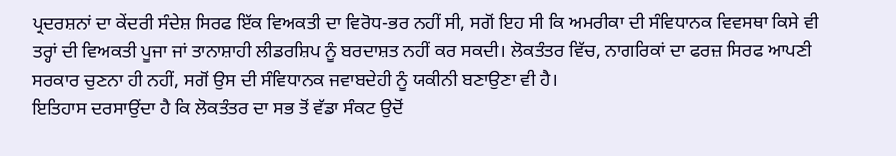ਪ੍ਰਦਰਸ਼ਨਾਂ ਦਾ ਕੇਂਦਰੀ ਸੰਦੇਸ਼ ਸਿਰਫ ਇੱਕ ਵਿਅਕਤੀ ਦਾ ਵਿਰੋਧ-ਭਰ ਨਹੀਂ ਸੀ, ਸਗੋਂ ਇਹ ਸੀ ਕਿ ਅਮਰੀਕਾ ਦੀ ਸੰਵਿਧਾਨਕ ਵਿਵਸਥਾ ਕਿਸੇ ਵੀ ਤਰ੍ਹਾਂ ਦੀ ਵਿਅਕਤੀ ਪੂਜਾ ਜਾਂ ਤਾਨਾਸ਼ਾਹੀ ਲੀਡਰਸ਼ਿਪ ਨੂੰ ਬਰਦਾਸ਼ਤ ਨਹੀਂ ਕਰ ਸਕਦੀ। ਲੋਕਤੰਤਰ ਵਿੱਚ, ਨਾਗਰਿਕਾਂ ਦਾ ਫਰਜ਼ ਸਿਰਫ ਆਪਣੀ ਸਰਕਾਰ ਚੁਣਨਾ ਹੀ ਨਹੀਂ, ਸਗੋਂ ਉਸ ਦੀ ਸੰਵਿਧਾਨਕ ਜਵਾਬਦੇਹੀ ਨੂੰ ਯਕੀਨੀ ਬਣਾਉਣਾ ਵੀ ਹੈ।
ਇਤਿਹਾਸ ਦਰਸਾਉਂਦਾ ਹੈ ਕਿ ਲੋਕਤੰਤਰ ਦਾ ਸਭ ਤੋਂ ਵੱਡਾ ਸੰਕਟ ਉਦੋਂ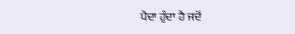ਪੈਦਾ ਹੁੰਦਾ ਹੈ ਜਦੋਂ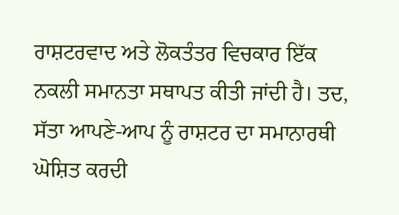ਰਾਸ਼ਟਰਵਾਦ ਅਤੇ ਲੋਕਤੰਤਰ ਵਿਚਕਾਰ ਇੱਕ ਨਕਲੀ ਸਮਾਨਤਾ ਸਥਾਪਤ ਕੀਤੀ ਜਾਂਦੀ ਹੈ। ਤਦ, ਸੱਤਾ ਆਪਣੇ-ਆਪ ਨੂੰ ਰਾਸ਼ਟਰ ਦਾ ਸਮਾਨਾਰਥੀ ਘੋਸ਼ਿਤ ਕਰਦੀ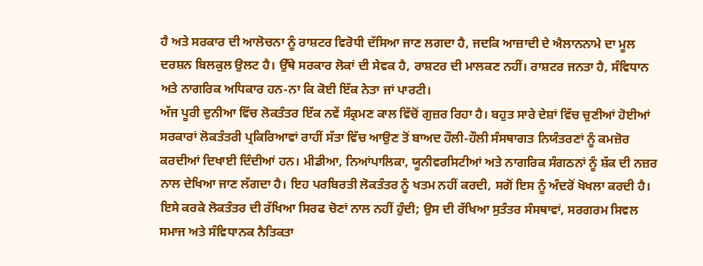ਹੈ ਅਤੇ ਸਰਕਾਰ ਦੀ ਆਲੋਚਨਾ ਨੂੰ ਰਾਸ਼ਟਰ ਵਿਰੋਧੀ ਦੱਸਿਆ ਜਾਣ ਲਗਦਾ ਹੈ, ਜਦਕਿ ਆਜ਼ਾਦੀ ਦੇ ਐਲਾਨਨਾਮੇ ਦਾ ਮੂਲ ਦਰਸ਼ਨ ਬਿਲਕੁਲ ਉਲਟ ਹੈ। ਉੱਥੇ ਸਰਕਾਰ ਲੋਕਾਂ ਦੀ ਸੇਵਕ ਹੈ, ਰਾਸ਼ਟਰ ਦੀ ਮਾਲਕਣ ਨਹੀਂ। ਰਾਸ਼ਟਰ ਜਨਤਾ ਹੈ, ਸੰਵਿਧਾਨ ਅਤੇ ਨਾਗਰਿਕ ਅਧਿਕਾਰ ਹਨ-ਨਾ ਕਿ ਕੋਈ ਇੱਕ ਨੇਤਾ ਜਾਂ ਪਾਰਟੀ।
ਅੱਜ ਪੂਰੀ ਦੁਨੀਆ ਵਿੱਚ ਲੋਕਤੰਤਰ ਇੱਕ ਨਵੇਂ ਸੰਕ੍ਰਮਣ ਕਾਲ ਵਿੱਚੋਂ ਗੁਜ਼ਰ ਰਿਹਾ ਹੈ। ਬਹੁਤ ਸਾਰੇ ਦੇਸ਼ਾਂ ਵਿੱਚ ਚੁਣੀਆਂ ਹੋਈਆਂ ਸਰਕਾਰਾਂ ਲੋਕਤੰਤਰੀ ਪ੍ਰਕਿਰਿਆਵਾਂ ਰਾਹੀਂ ਸੱਤਾ ਵਿੱਚ ਆਉਣ ਤੋਂ ਬਾਅਦ ਹੌਲੀ-ਹੌਲੀ ਸੰਸਥਾਗਤ ਨਿਯੰਤਰਣਾਂ ਨੂੰ ਕਮਜ਼ੋਰ ਕਰਦੀਆਂ ਦਿਖਾਈ ਦਿੰਦੀਆਂ ਹਨ। ਮੀਡੀਆ, ਨਿਆਂਪਾਲਿਕਾ, ਯੂਨੀਵਰਸਿਟੀਆਂ ਅਤੇ ਨਾਗਰਿਕ ਸੰਗਠਨਾਂ ਨੂੰ ਸ਼ੱਕ ਦੀ ਨਜ਼ਰ ਨਾਲ ਦੇਖਿਆ ਜਾਣ ਲੱਗਦਾ ਹੈ। ਇਹ ਪਰਬਿਰਤੀ ਲੋਕਤੰਤਰ ਨੂੰ ਖਤਮ ਨਹੀਂ ਕਰਦੀ, ਸਗੋਂ ਇਸ ਨੂੰ ਅੰਦਰੋਂ ਖੋਖਲਾ ਕਰਦੀ ਹੈ। ਇਸੇ ਕਰਕੇ ਲੋਕਤੰਤਰ ਦੀ ਰੱਖਿਆ ਸਿਰਫ ਚੋਣਾਂ ਨਾਲ ਨਹੀਂ ਹੁੰਦੀ; ਉਸ ਦੀ ਰੱਖਿਆ ਸੁਤੰਤਰ ਸੰਸਥਾਵਾਂ, ਸਰਗਰਮ ਸਿਵਲ ਸਮਾਜ ਅਤੇ ਸੰਵਿਧਾਨਕ ਨੈਤਿਕਤਾ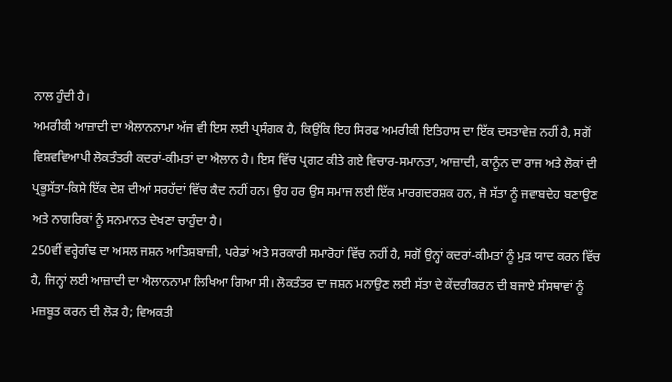ਨਾਲ ਹੁੰਦੀ ਹੈ।
ਅਮਰੀਕੀ ਆਜ਼ਾਦੀ ਦਾ ਐਲਾਨਨਾਮਾ ਅੱਜ ਵੀ ਇਸ ਲਈ ਪ੍ਰਸੰਗਕ ਹੈ, ਕਿਉਂਕਿ ਇਹ ਸਿਰਫ ਅਮਰੀਕੀ ਇਤਿਹਾਸ ਦਾ ਇੱਕ ਦਸਤਾਵੇਜ਼ ਨਹੀਂ ਹੈ, ਸਗੋਂ ਵਿਸ਼ਵਵਿਆਪੀ ਲੋਕਤੰਤਰੀ ਕਦਰਾਂ-ਕੀਮਤਾਂ ਦਾ ਐਲਾਨ ਹੈ। ਇਸ ਵਿੱਚ ਪ੍ਰਗਟ ਕੀਤੇ ਗਏ ਵਿਚਾਰ-ਸਮਾਨਤਾ, ਆਜ਼ਾਦੀ, ਕਾਨੂੰਨ ਦਾ ਰਾਜ ਅਤੇ ਲੋਕਾਂ ਦੀ ਪ੍ਰਭੂਸੱਤਾ-ਕਿਸੇ ਇੱਕ ਦੇਸ਼ ਦੀਆਂ ਸਰਹੱਦਾਂ ਵਿੱਚ ਕੈਦ ਨਹੀਂ ਹਨ। ਉਹ ਹਰ ਉਸ ਸਮਾਜ ਲਈ ਇੱਕ ਮਾਰਗਦਰਸ਼ਕ ਹਨ, ਜੋ ਸੱਤਾ ਨੂੰ ਜਵਾਬਦੇਹ ਬਣਾਉਣ ਅਤੇ ਨਾਗਰਿਕਾਂ ਨੂੰ ਸਨਮਾਨਤ ਦੇਖਣਾ ਚਾਹੁੰਦਾ ਹੈ।
250ਵੀਂ ਵਰ੍ਹੇਗੰਢ ਦਾ ਅਸਲ ਜਸ਼ਨ ਆਤਿਸ਼ਬਾਜ਼ੀ, ਪਰੇਡਾਂ ਅਤੇ ਸਰਕਾਰੀ ਸਮਾਰੋਹਾਂ ਵਿੱਚ ਨਹੀਂ ਹੈ, ਸਗੋਂ ਉਨ੍ਹਾਂ ਕਦਰਾਂ-ਕੀਮਤਾਂ ਨੂੰ ਮੁੜ ਯਾਦ ਕਰਨ ਵਿੱਚ ਹੈ, ਜਿਨ੍ਹਾਂ ਲਈ ਆਜ਼ਾਦੀ ਦਾ ਐਲਾਨਨਾਮਾ ਲਿਖਿਆ ਗਿਆ ਸੀ। ਲੋਕਤੰਤਰ ਦਾ ਜਸ਼ਨ ਮਨਾਉਣ ਲਈ ਸੱਤਾ ਦੇ ਕੇਂਦਰੀਕਰਨ ਦੀ ਬਜਾਏ ਸੰਸਥਾਵਾਂ ਨੂੰ ਮਜ਼ਬੂਤ ਕਰਨ ਦੀ ਲੋੜ ਹੈ; ਵਿਅਕਤੀ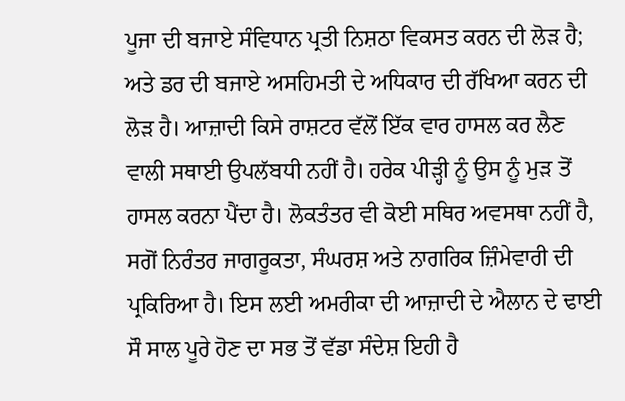ਪੂਜਾ ਦੀ ਬਜਾਏ ਸੰਵਿਧਾਨ ਪ੍ਰਤੀ ਨਿਸ਼ਠਾ ਵਿਕਸਤ ਕਰਨ ਦੀ ਲੋੜ ਹੈ; ਅਤੇ ਡਰ ਦੀ ਬਜਾਏ ਅਸਹਿਮਤੀ ਦੇ ਅਧਿਕਾਰ ਦੀ ਰੱਖਿਆ ਕਰਨ ਦੀ ਲੋੜ ਹੈ। ਆਜ਼ਾਦੀ ਕਿਸੇ ਰਾਸ਼ਟਰ ਵੱਲੋਂ ਇੱਕ ਵਾਰ ਹਾਸਲ ਕਰ ਲੈਣ ਵਾਲੀ ਸਥਾਈ ਉਪਲੱਬਧੀ ਨਹੀਂ ਹੈ। ਹਰੇਕ ਪੀੜ੍ਹੀ ਨੂੰ ਉਸ ਨੂੰ ਮੁੜ ਤੋਂ ਹਾਸਲ ਕਰਨਾ ਪੈਂਦਾ ਹੈ। ਲੋਕਤੰਤਰ ਵੀ ਕੋਈ ਸਥਿਰ ਅਵਸਥਾ ਨਹੀਂ ਹੈ, ਸਗੋਂ ਨਿਰੰਤਰ ਜਾਗਰੂਕਤਾ, ਸੰਘਰਸ਼ ਅਤੇ ਨਾਗਰਿਕ ਜ਼ਿੰਮੇਵਾਰੀ ਦੀ ਪ੍ਰਕਿਰਿਆ ਹੈ। ਇਸ ਲਈ ਅਮਰੀਕਾ ਦੀ ਆਜ਼ਾਦੀ ਦੇ ਐਲਾਨ ਦੇ ਢਾਈ ਸੌ ਸਾਲ ਪੂਰੇ ਹੋਣ ਦਾ ਸਭ ਤੋਂ ਵੱਡਾ ਸੰਦੇਸ਼ ਇਹੀ ਹੈ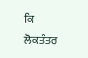ਕਿ ਲੋਕਤੰਤਰ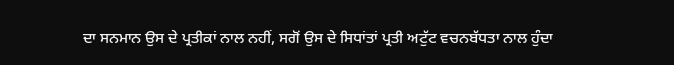ਦਾ ਸਨਮਾਨ ਉਸ ਦੇ ਪ੍ਰਤੀਕਾਂ ਨਾਲ ਨਹੀਂ, ਸਗੋਂ ਉਸ ਦੇ ਸਿਧਾਂਤਾਂ ਪ੍ਰਤੀ ਅਟੁੱਟ ਵਚਨਬੱਧਤਾ ਨਾਲ ਹੁੰਦਾ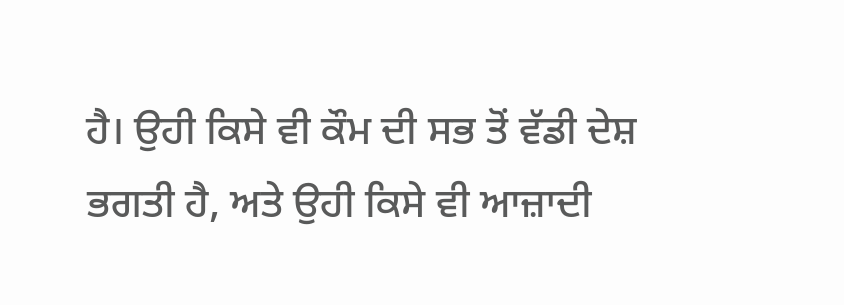ਹੈ। ਉਹੀ ਕਿਸੇ ਵੀ ਕੌਮ ਦੀ ਸਭ ਤੋਂ ਵੱਡੀ ਦੇਸ਼ ਭਗਤੀ ਹੈ, ਅਤੇ ਉਹੀ ਕਿਸੇ ਵੀ ਆਜ਼ਾਦੀ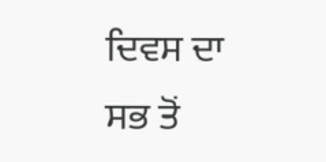ਦਿਵਸ ਦਾ ਸਭ ਤੋਂ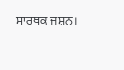ਸਾਰਥਕ ਜਸ਼ਨ।